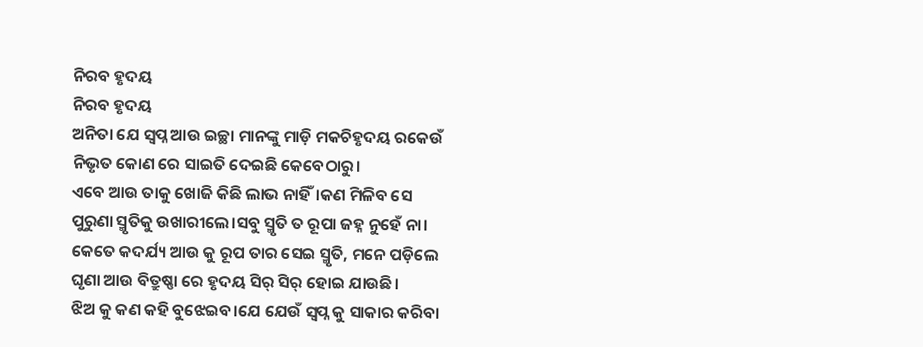ନିରବ ହୃଦୟ
ନିରବ ହୃଦୟ
ଅନିତା ଯେ ସ୍ବପ୍ନ ଆଉ ଇଚ୍ଛା ମାନଙ୍କୁ ମାଡ଼ି ମକଚିହୃଦୟ ରକେଉଁ ନିଭୃତ କୋଣ ରେ ସାଇତି ଦେଇଛି କେବେଠାରୁ।
ଏବେ ଆଉ ତାକୁ ଖୋଜି କିଛି ଲାଭ ନାହିଁ।କଣ ମିଳିବ ସେ ପୁରୁଣା ସ୍ମୃତିକୁ ଉଖାରୀଲେ।ସବୁ ସ୍ମୃତି ତ ରୂପା ଜହ୍ନ ନୁହେଁ ନା।
କେତେ କଦର୍ଯ୍ୟ ଆଉ କୁ ରୂପ ତାର ସେଇ ସ୍ମୃତି, ମନେ ପଡ଼ିଲେ ଘୃଣା ଆଉ ବିତ୍ରୁଷ୍ଣା ରେ ହୃଦୟ ସିର୍ ସିର୍ ହୋଇ ଯାଉଛି।
ଝିଅ କୁ କଣ କହି ବୁଝେଇବ।ଯେ ଯେଉଁ ସ୍ବପ୍ନ କୁ ସାକାର କରିବା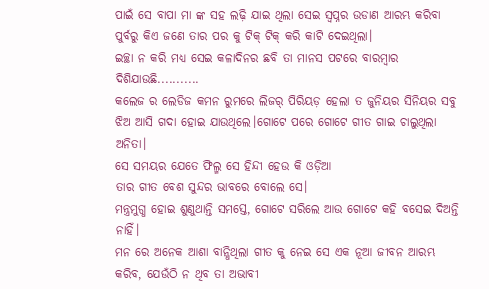ପାଇଁ ସେ ବାପା ମା ଙ୍କ ସହ ଲଢ଼ି ଯାଇ ଥିଲା ସେଇ ସ୍ୱପ୍ନର ଉଡାଣ ଆରମ୍ଭ କରିବା ପୁର୍ବରୁ କିଏ ଜଣେ ତାର ପର କୁ ଟିକ୍ ଟିକ୍ କରି କାଟି ଦେଇଥିଲା।
ଇଚ୍ଛା ନ କରି ମଧ୍ୟ ସେଇ କଳାଦିନର ଛବି ତା ମାନସ ପଟରେ ବାରମ୍ବାର ଦିଶିଯାଉଛି...........
କଲେଜ ର ଲେଡିଜ କମନ ରୁମରେ ଲିଜର୍ ପିରିୟଡ଼ ହେଲା ତ ଜୁନିୟର ସିନିୟର ସବୁ ଝିଅ ଆସି ଗଦା ହୋଇ ଯାଉଥିଲେ।ଗୋଟେ ପରେ ଗୋଟେ ଗୀତ ଗାଇ ଚାଲୁଥିଲା ଅନିତା।
ସେ ସମୟର ଯେତେ ଫିଲ୍ମ ସେ ହିନ୍ଦୀ ହେଉ କି ଓଡ଼ିଆ
ତାର ଗୀତ ବେଶ ସୁନ୍ଦର ଭାବରେ ବୋଲେ ସେ।
ମନ୍ତ୍ରମୁଗ୍ଧ ହୋଇ ଶୁଣୁଥାନ୍ତି ସମସ୍ତେ, ଗୋଟେ ସରିଲେ ଆଉ ଗୋଟେ କହି ବସେଇ ଦିଅନ୍ତି ନାହିଁ।
ମନ ରେ ଅନେକ ଆଶା ବାନ୍ଧିଥିଲା ଗୀତ କୁ ନେଇ ସେ ଏକ ନୂଆ ଜୀବନ ଆରମ୍ଭ କରିବ, ଯେଉଁଠି ନ ଥିବ ତା ଅଭାବୀ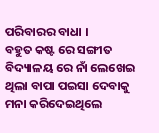ପରିବାରର ବାଧା ।
ବହୁତ କଷ୍ଟ ରେ ସଙ୍ଗୀତ ବିଦ୍ୟାଳୟ ରେ ନାଁ ଲେଖେଇ ଥିଲା ବାପା ପଇସା ଦେବାକୁ ମନା କରିଦେଇଥିଲେ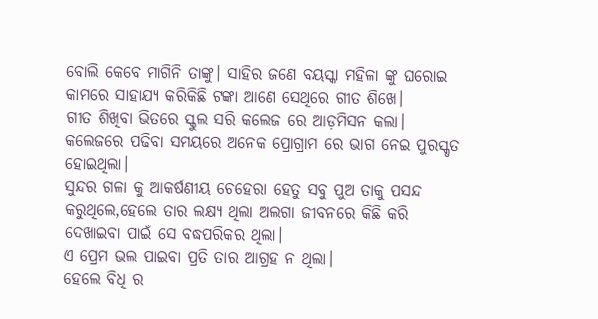ବୋଲି କେବେ ମାଗିନି ତାଙ୍କୁ। ସାହିର ଜଣେ ବୟସ୍କା ମହିଳା ଙ୍କୁ ଘରୋଇ କାମରେ ସାହାଯ୍ୟ କରିକିଛି ଟଙ୍କା ଆଣେ ସେଥିରେ ଗୀତ ଶିଖେ।
ଗୀତ ଶିଖିବା ଭିତରେ ସ୍କୁଲ ସରି କଲେଜ ରେ ଆଡ଼ମିସନ କଲା। କଲେଜରେ ପଢିବା ସମୟରେ ଅନେକ ପ୍ରୋଗ୍ରାମ ରେ ଭାଗ ନେଇ ପୁରସ୍କୃତ ହୋଇଥିଲା।
ସୁନ୍ଦର ଗଳା କୁ ଆକର୍ଷଣୀୟ ଚେହେରା ହେତୁ ସବୁ ପୁଅ ତାକୁ ପସନ୍ଦ କରୁଥିଲେ,ହେଲେ ତାର ଲକ୍ଷ୍ୟ ଥିଲା ଅଲଗା ଜୀବନରେ କିଛି କରି ଦେଖାଇବା ପାଇଁ ସେ ବଦ୍ଧପରିକର ଥିଲା।
ଏ ପ୍ରେମ ଭଲ ପାଇବା ପ୍ରତି ତାର ଆଗ୍ରହ ନ ଥିଲା।
ହେଲେ ବିଧି ର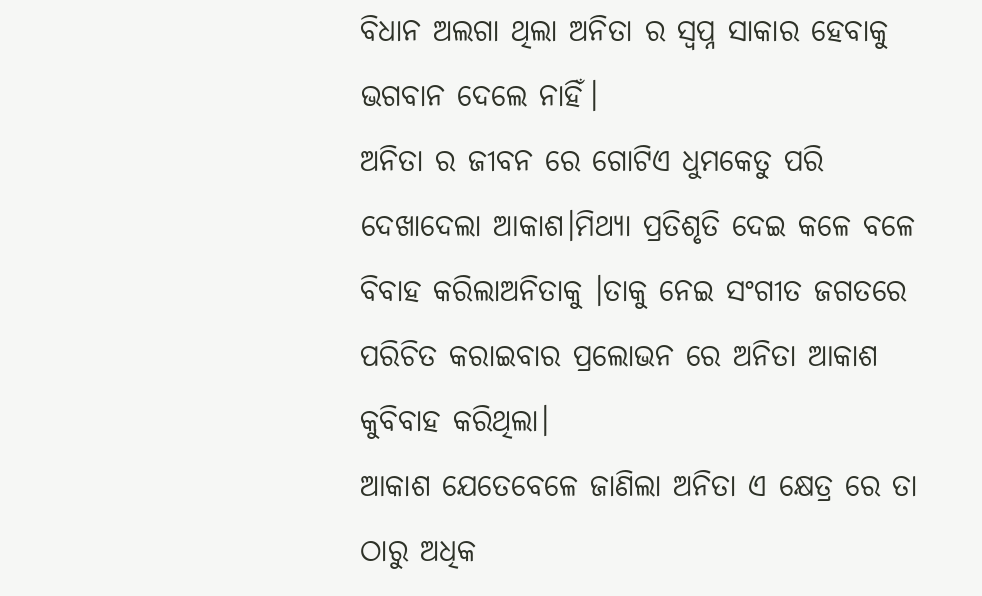ବିଧାନ ଅଲଗା ଥିଲା ଅନିତା ର ସ୍ବପ୍ନ ସାକାର ହେବାକୁ ଭଗବାନ ଦେଲେ ନାହିଁ।
ଅନିତା ର ଜୀବନ ରେ ଗୋଟିଏ ଧୁମକେତୁ ପରି ଦେଖାଦେଲା ଆକାଶ।ମିଥ୍ୟା ପ୍ରତିଶୃତି ଦେଇ କଳେ ବଳେ ବିବାହ କରିଲାଅନିତାକୁ ।ତାକୁ ନେଇ ସଂଗୀତ ଜଗତରେ ପରିଚିତ କରାଇବାର ପ୍ରଲୋଭନ ରେ ଅନିତା ଆକାଶ କୁବିବାହ କରିଥିଲା।
ଆକାଶ ଯେତେବେଳେ ଜାଣିଲା ଅନିତା ଏ କ୍ଷେତ୍ର ରେ ତା ଠାରୁ ଅଧିକ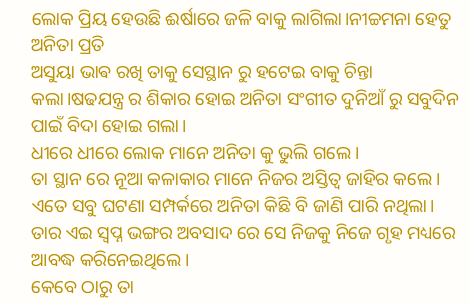ଲୋକ ପ୍ରିୟ ହେଉଛି ଈର୍ଷାରେ ଜଳି ବାକୁ ଲାଗିଲା।ନୀଚ୍ଚମନା ହେତୁ ଅନିତା ପ୍ରତି
ଅସୁୟା ଭାଵ ରଖି ତାକୁ ସେସ୍ଥାନ ରୁ ହଟେଇ ବାକୁ ଚିନ୍ତା କଲା।ଷଢଯନ୍ତ୍ର ର ଶିକାର ହୋଇ ଅନିତା ସଂଗୀତ ଦୁନିଆଁ ରୁ ସବୁଦିନ ପାଇଁ ବିଦା ହୋଇ ଗଲା।
ଧୀରେ ଧୀରେ ଲୋକ ମାନେ ଅନିତା କୁ ଭୁଲି ଗଲେ।
ତା ସ୍ଥାନ ରେ ନୂଆ କଳାକାର ମାନେ ନିଜର ଅସ୍ତିତ୍ବ ଜାହିର କଲେ।
ଏତେ ସବୁ ଘଟଣା ସମ୍ପର୍କରେ ଅନିତା କିଛି ବି ଜାଣି ପାରି ନଥିଲା।
ତାର ଏଇ ସ୍ବପ୍ନ ଭଙ୍ଗର ଅବସାଦ ରେ ସେ ନିଜକୁ ନିଜେ ଗୃହ ମଧ୍ୟରେ ଆବଦ୍ଧ କରିନେଇଥିଲେ।
କେବେ ଠାରୁ ତା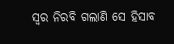ସ୍ୱର ନିରବି ଗଲାଣି ସେ ହିସାବ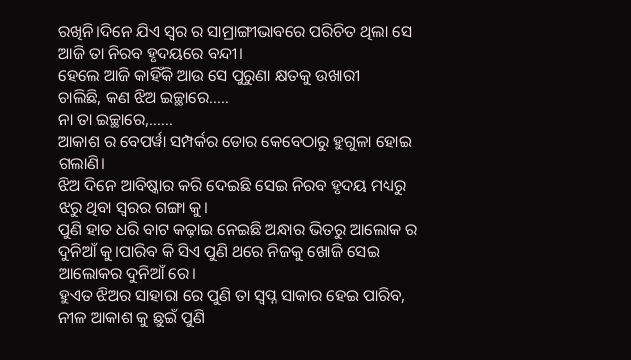ରଖିନି।ଦିନେ ଯିଏ ସ୍ୱର ର ସାମ୍ରାଙ୍ଗୀଭାବରେ ପରିଚିତ ଥିଲା ସେ ଆଜି ତା ନିରବ ହୃଦୟରେ ବନ୍ଦୀ।
ହେଲେ ଆଜି କାହିଁକି ଆଉ ସେ ପୁରୁଣା କ୍ଷତକୁ ଉଖାରୀ
ଚାଲିଛି, କଣ ଝିଅ ଇଚ୍ଛାରେ.....
ନା ତା ଇଚ୍ଛାରେ,......
ଆକାଶ ର ବେପର୍ୱା ସମ୍ପର୍କର ଡୋର କେବେଠାରୁ ହୁଗୁଳା ହୋଇ ଗଲାଣି।
ଝିଅ ଦିନେ ଆବିଷ୍କାର କରି ଦେଇଛି ସେଇ ନିରବ ହୃଦୟ ମଧ୍ୟରୁ ଝରୁ ଥିବା ସ୍ୱରର ଗଙ୍ଗା କୁ।
ପୁଣି ହାତ ଧରି ବାଟ କଢ଼ାଇ ନେଇଛି ଅନ୍ଧାର ଭିତରୁ ଆଲୋକ ର ଦୁନିଆଁ କୁ।ପାରିବ କି ସିଏ ପୁଣି ଥରେ ନିଜକୁ ଖୋଜି ସେଇ ଆଲୋକର ଦୁନିଆଁ ରେ।
ହୁଏତ ଝିଅର ସାହାରା ରେ ପୁଣି ତା ସ୍ୱପ୍ନ ସାକାର ହେଇ ପାରିବ, ନୀଳ ଆକାଶ କୁ ଛୁଇଁ ପୁଣି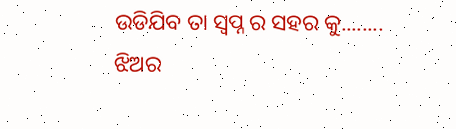ଉଡିଯିବ ତା ସ୍ବପ୍ନ ର ସହର କୁ........
ଝିଅର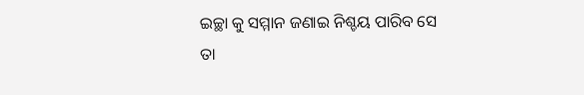ଇଚ୍ଛା କୁ ସମ୍ମାନ ଜଣାଇ ନିଶ୍ଚୟ ପାରିବ ସେ
ତା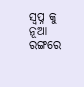ସ୍ବପ୍ନ କୁ ନୂଆ ରଙ୍ଗରେ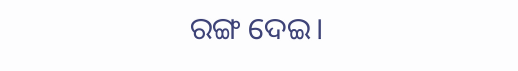ରଙ୍ଗ ଦେଇ।